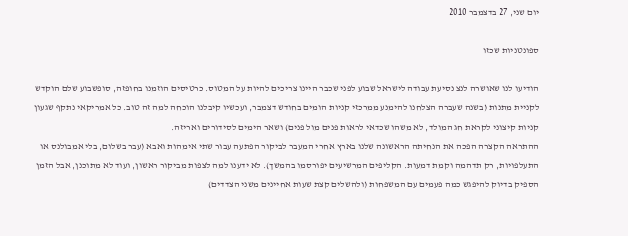יום שני, 27 בדצמבר 2010

ספונטניות שכזו

הודיעו לנו שאושרה לנצ נסיעת עבודה לישראל שבוע לפני שכבר היינו צריכים להיות על המטוס. כרטיסים הוזמנו בחופזה, סופשבוע שלם הוקדש לקניית מתנות (בשנה שעברה הצלחנו להימנע ממרכזי קניות הומים בחודש דצמבר, ועכשיו קיבלנו הוכחה למה זה טוב. כל אמריקאי נתקף שגעון קניות קיצוני לקראת חג המולד, לא משהו שכדאי לראות פנים מול פנים) ושאר הימים לסידורים ואריזה.
ההתראה הקצרה הפכה את הנחיתה הראשונה שלנו בארץ אחרי המעבר לביקור הפתעה עבור שתי אימהות ואבא (עבר בשלום, בלי אמבולנס או התעלפויות, רק תדהמה וקמת דמעות. הקליפים המרשיעים יפורסמו בהמשך). לא ידענו למה לצפות מביקור ראשון, ועוד לא מתוכנן, אבל הזמן הספיק בדיוק להיפגש כמה פעמים עם המשפחות (ולהשלים קצת שעות אחיינים משני הצדדים)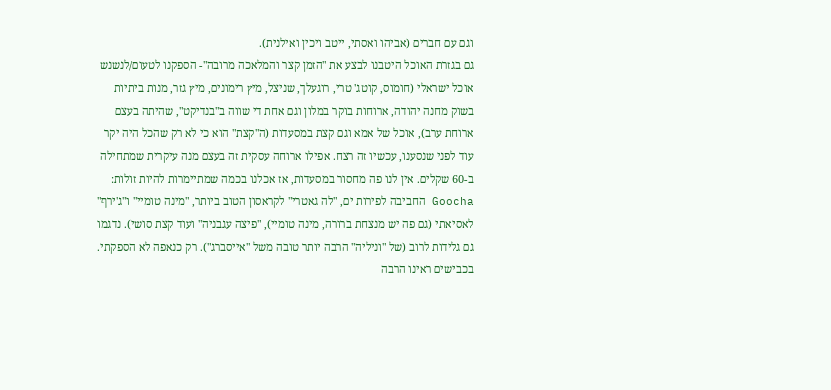וגם עם חברים (אביהו ואסתי, ייטב ויכין ואילנית).
גם בגזרת האוכל היטבנו לבצע את "הזמן קצר והמלאכה מרובה"- הספקנו לטעום/לנשנש אוכל ישראלי (חומוס, קוטג' טרי, רוגעלך, שניצל, מיץ רימונים, מיץ גזר, מנות ביתיות בשוק מחנה יהודה, ארוחות בוקר במלון וגם אחת די שווה ב"בנדיקט", שהיתה בעצם ארוחת ערב), אוכל של אמא וגם קצת במסעדות (ה"קצת" הוא כי לא רק שהכל היה יקר עוד לפני שנסענו, עכשיו זה רצח. אפילו ארוחה עסקית זה בעצם מנה עיקרית שמתחילה ב-60 שקלים. אין לנו פה מחסור במסעדות, אז אכלנו בכמה שמתיימרות להיות זולות: Goocha החביבה לפירות ים, "לה גאטרי" לקראסון הטוב ביותר, "מינה טומיי" ו"ג'ירף" לאסיאתי (גם פה יש מנצחת ברורה, מינה טומיי), "פיצה עגבניה" ועוד קצת סושי). נדגמו גם גלידות לרוב (של "וניליה" הרבה יותר טובה משל "אייסברג"). רק כנאפה לא הספקתי.
בכבישים ראינו הרבה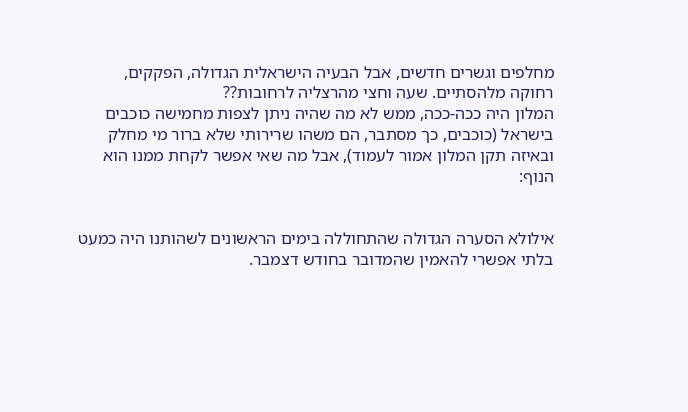מחלפים וגשרים חדשים, אבל הבעיה הישראלית הגדולה, הפקקים, רחוקה מלהסתיים. שעה וחצי מהרצליה לרחובות??
המלון היה ככה-ככה, ממש לא מה שהיה ניתן לצפות מחמישה כוכבים בישראל (כוכבים, כך מסתבר, הם משהו שרירותי שלא ברור מי מחלק ובאיזה תקן המלון אמור לעמוד), אבל מה שאי אפשר לקחת ממנו הוא הנוף:


אילולא הסערה הגדולה שהתחוללה בימים הראשונים לשהותנו היה כמעט בלתי אפשרי להאמין שהמדובר בחודש דצמבר.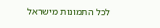לכל התמונות מישראל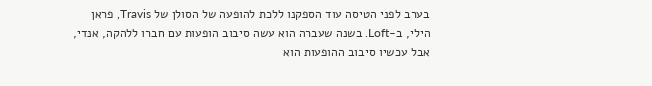בערב לפני הטיסה עוד הספקנו ללכת להופעה של הסולן של Travis, פראן הילי, ב-Loft. בשנה שעברה הוא עשה סיבוב הופעות עם חברו ללהקה, אנדי, אבל עכשיו סיבוב ההופעות הוא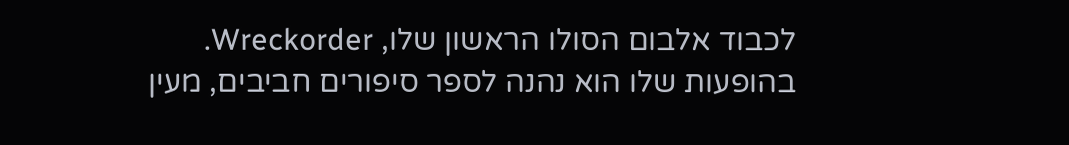לכבוד אלבום הסולו הראשון שלו, Wreckorder. בהופעות שלו הוא נהנה לספר סיפורים חביבים, מעין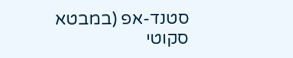סטנד-אפ (במבטא סקוטי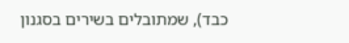כבד), שמתובלים בשירים בסגנון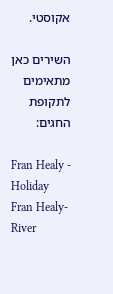אקוסטי.

השירים כאן מתאימים לתקופת החגים:

Fran Healy - Holiday
Fran Healy- River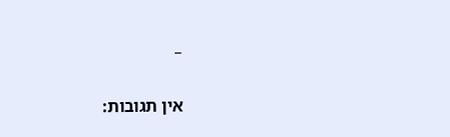_

אין תגובות: